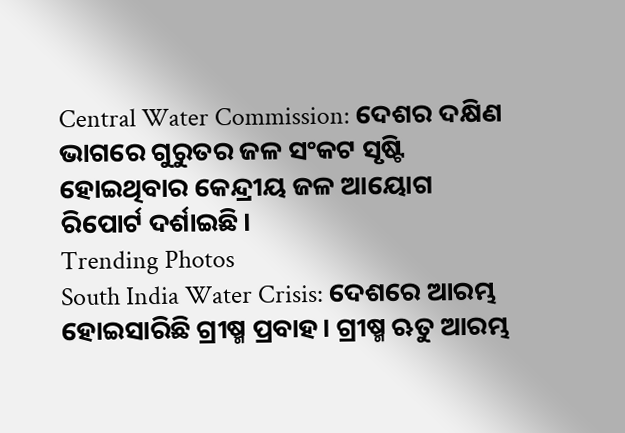Central Water Commission: ଦେଶର ଦକ୍ଷିଣ ଭାଗରେ ଗୁରୁତର ଜଳ ସଂକଟ ସୃଷ୍ଟି ହୋଇଥିବାର କେନ୍ଦ୍ରୀୟ ଜଳ ଆୟୋଗ ରିପୋର୍ଟ ଦର୍ଶାଇଛି।
Trending Photos
South India Water Crisis: ଦେଶରେ ଆରମ୍ଭ ହୋଇସାରିଛି ଗ୍ରୀଷ୍ମ ପ୍ରବାହ। ଗ୍ରୀଷ୍ମ ଋତୁ ଆରମ୍ଭ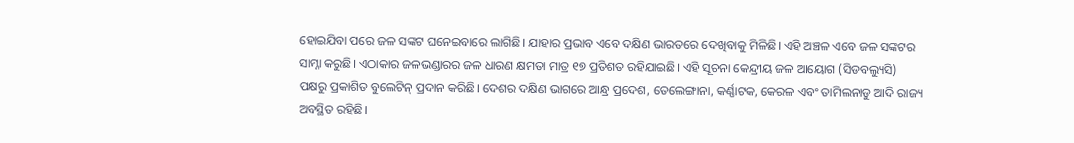ହୋଇଯିବା ପରେ ଜଳ ସଙ୍କଟ ଘନେଇବାରେ ଲାଗିଛି। ଯାହାର ପ୍ରଭାବ ଏବେ ଦକ୍ଷିଣ ଭାରତରେ ଦେଖିବାକୁ ମିଳିଛି। ଏହି ଅଞ୍ଚଳ ଏବେ ଜଳ ସଙ୍କଟର ସାମ୍ନା କରୁଛି। ଏଠାକାର ଜଳଭଣ୍ଡାରର ଜଳ ଧାରଣ କ୍ଷମତା ମାତ୍ର ୧୭ ପ୍ରତିଶତ ରହିଯାଇଛି। ଏହି ସୂଚନା କେନ୍ଦ୍ରୀୟ ଜଳ ଆୟୋଗ (ସିଡବଲ୍ୟୁସି) ପକ୍ଷରୁ ପ୍ରକାଶିତ ବୁଲେଟିନ୍ ପ୍ରଦାନ କରିଛି। ଦେଶର ଦକ୍ଷିଣ ଭାଗରେ ଆନ୍ଧ୍ର ପ୍ରଦେଶ, ତେଲେଙ୍ଗାନା, କର୍ଣ୍ଣାଟକ, କେରଳ ଏବଂ ତାମିଲନାଡୁ ଆଦି ରାଜ୍ୟ ଅବସ୍ଥିତ ରହିଛି।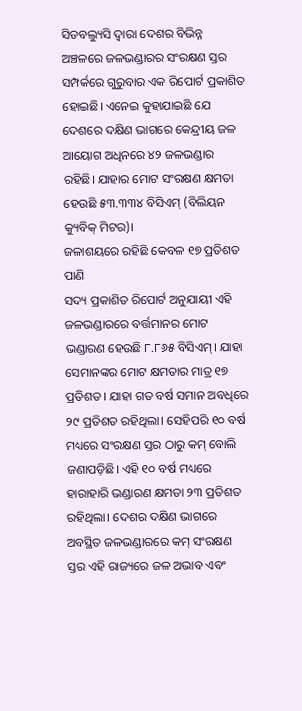ସିଡବଲ୍ୟୁସି ଦ୍ୱାରା ଦେଶର ବିଭିନ୍ନ ଅଞ୍ଚଳରେ ଜଳଭଣ୍ଡାରର ସଂରକ୍ଷଣ ସ୍ତର ସମ୍ପର୍କରେ ଗୁରୁବାର ଏକ ରିପୋର୍ଟ ପ୍ରକାଶିତ ହୋଇଛି। ଏନେଇ କୁହାଯାଇଛି ଯେ ଦେଶରେ ଦକ୍ଷିଣ ଭାଗରେ କେନ୍ଦ୍ରୀୟ ଜଳ ଆୟୋଗ ଅଧିନରେ ୪୨ ଜଳଭଣ୍ଡାର ରହିଛି। ଯାହାର ମୋଟ ସଂରକ୍ଷଣ କ୍ଷମତା ହେଉଛି ୫୩.୩୩୪ ବିସିଏମ୍ (ବିଲିୟନ କ୍ୟୁବିକ୍ ମିଟର)।
ଜଳାଶୟରେ ରହିଛି କେବଳ ୧୭ ପ୍ରତିଶତ ପାଣି
ସଦ୍ୟ ପ୍ରକାଶିତ ରିପୋର୍ଟ ଅନୁଯାୟୀ ଏହି ଜଳଭଣ୍ଡାରରେ ବର୍ତ୍ତମାନର ମୋଟ ଭଣ୍ଡାରଣ ହେଉଛି ୮.୮୬୫ ବିସିଏମ୍। ଯାହା ସେମାନଙ୍କର ମୋଟ କ୍ଷମତାର ମାତ୍ର ୧୭ ପ୍ରତିଶତ। ଯାହା ଗତ ବର୍ଷ ସମାନ ଅବଧିରେ ୨୯ ପ୍ରତିଶତ ରହିଥିଲା। ସେହିପରି ୧୦ ବର୍ଷ ମଧ୍ୟରେ ସଂରକ୍ଷଣ ସ୍ତର ଠାରୁ କମ୍ ବୋଲି ଜଣାପଡ଼ିଛି। ଏହି ୧୦ ବର୍ଷ ମଧ୍ୟରେ ହାରାହାରି ଭଣ୍ଡାରଣ କ୍ଷମତା ୨୩ ପ୍ରତିଶତ ରହିଥିଲା। ଦେଶର ଦକ୍ଷିଣ ଭାଗରେ ଅବସ୍ଥିତ ଜଳଭଣ୍ଡାରରେ କମ୍ ସଂରକ୍ଷଣ ସ୍ତର ଏହି ରାଜ୍ୟରେ ଜଳ ଅଭାବ ଏବଂ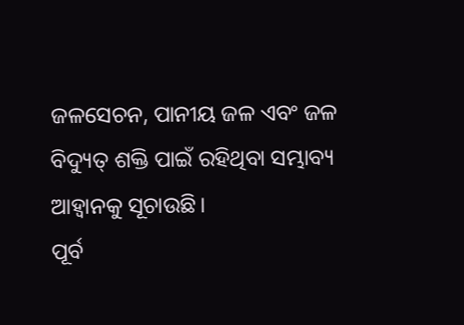ଜଳସେଚନ, ପାନୀୟ ଜଳ ଏବଂ ଜଳ ବିଦ୍ୟୁତ୍ ଶକ୍ତି ପାଇଁ ରହିଥିବା ସମ୍ଭାବ୍ୟ ଆହ୍ୱାନକୁ ସୂଚାଉଛି।
ପୂର୍ବ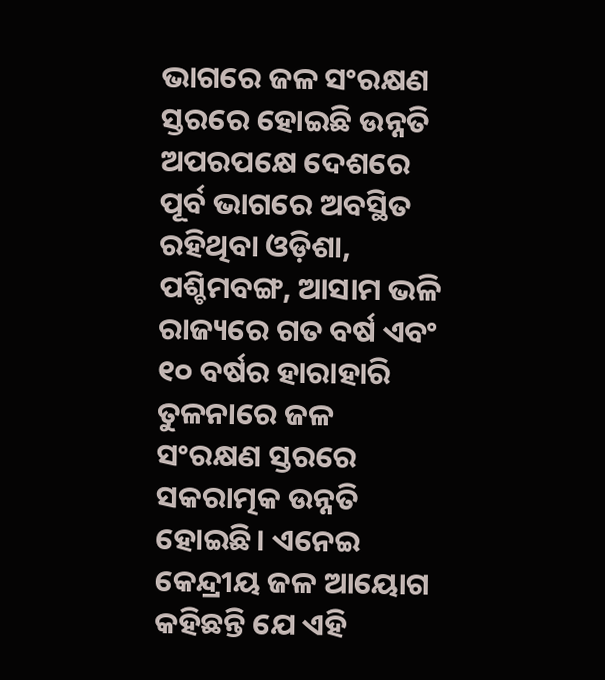ଭାଗରେ ଜଳ ସଂରକ୍ଷଣ ସ୍ତରରେ ହୋଇଛି ଉନ୍ନତି
ଅପରପକ୍ଷେ ଦେଶରେ ପୂର୍ବ ଭାଗରେ ଅବସ୍ଥିତ ରହିଥିବା ଓଡ଼ିଶା, ପଶ୍ଚିମବଙ୍ଗ, ଆସାମ ଭଳି ରାଜ୍ୟରେ ଗତ ବର୍ଷ ଏବଂ ୧୦ ବର୍ଷର ହାରାହାରି ତୁଳନାରେ ଜଳ ସଂରକ୍ଷଣ ସ୍ତରରେ ସକରାତ୍ମକ ଉନ୍ନତି ହୋଇଛି। ଏନେଇ କେନ୍ଦ୍ରୀୟ ଜଳ ଆୟୋଗ କହିଛନ୍ତି ଯେ ଏହି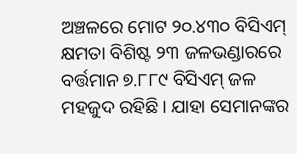ଅଞ୍ଚଳରେ ମୋଟ ୨୦.୪୩୦ ବିସିଏମ୍ କ୍ଷମତା ବିଶିଷ୍ଟ ୨୩ ଜଳଭଣ୍ଡାରରେ ବର୍ତ୍ତମାନ ୭.୮୮୯ ବିସିଏମ୍ ଜଳ ମହଜୁଦ ରହିଛି। ଯାହା ସେମାନଙ୍କର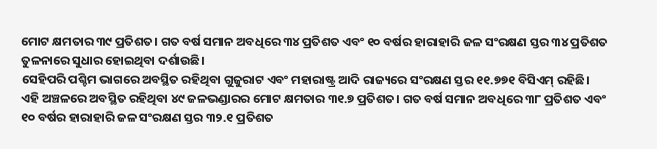ମୋଟ କ୍ଷମତାର ୩୯ ପ୍ରତିଶତ। ଗତ ବର୍ଷ ସମାନ ଅବଧିରେ ୩୪ ପ୍ରତିଶତ ଏବଂ ୧୦ ବର୍ଷର ହାରାହାରି ଜଳ ସଂରକ୍ଷଣ ସ୍ତର ୩୪ ପ୍ରତିଶତ ତୁଳନାରେ ସୁଧାର ହୋଇଥିବା ଦର୍ଶାଉଛି।
ସେହିପରି ପଶ୍ଚିମ ଭାଗରେ ଅବସ୍ଥିତ ରହିଥିବା ଗୁଜୁରାଟ ଏବଂ ମହାରାଷ୍ଟ୍ର ଆଦି ରାଜ୍ୟରେ ସଂରକ୍ଷଣ ସ୍ତର ୧୧.୭୭୧ ବିସିଏମ୍ ରହିଛି। ଏହି ଅଞ୍ଚଳରେ ଅବସ୍ଥିତ ରହିଥିବା ୪୯ ଜଳଭଣ୍ଡାରର ମୋଟ କ୍ଷମତାର ୩୧.୭ ପ୍ରତିଶତ। ଗତ ବର୍ଷ ସମାନ ଅବଧିରେ ୩୮ ପ୍ରତିଶତ ଏବଂ ୧୦ ବର୍ଷର ହାରାହାରି ଜଳ ସଂରକ୍ଷଣ ସ୍ତର ୩୨.୧ ପ୍ରତିଶତ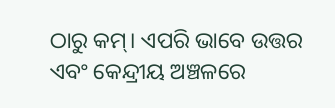ଠାରୁ କମ୍। ଏପରି ଭାବେ ଉତ୍ତର ଏବଂ କେନ୍ଦ୍ରୀୟ ଅଞ୍ଚଳରେ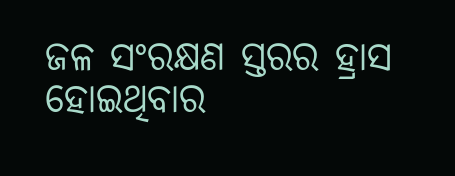ଜଳ ସଂରକ୍ଷଣ ସ୍ତରର ହ୍ରାସ ହୋଇଥିବାର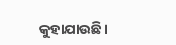କୁହାଯାଉଛି।